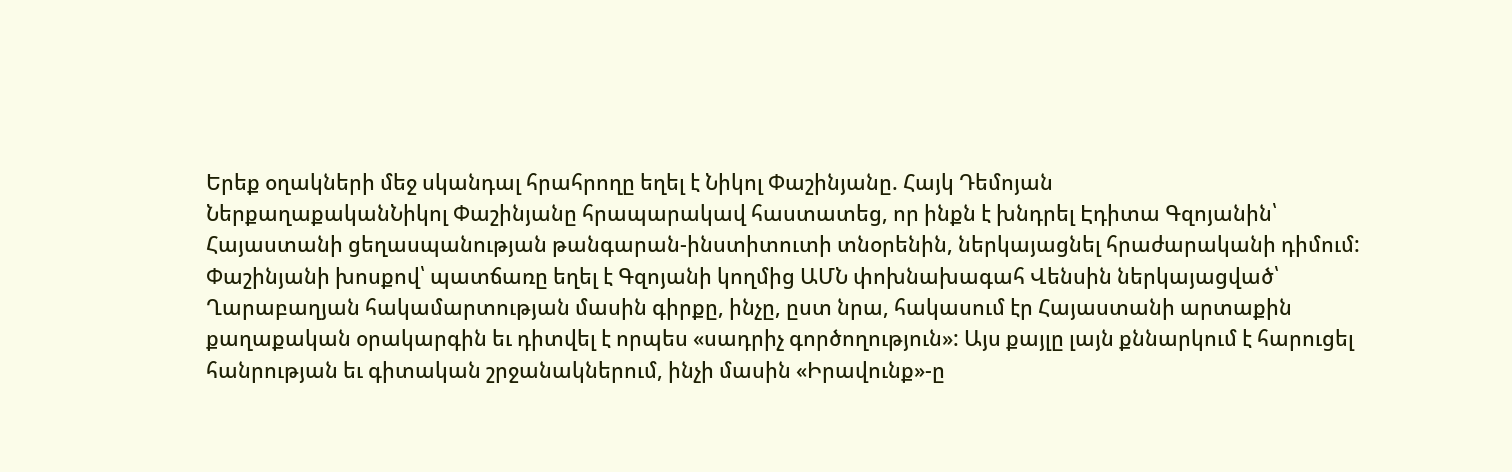Երեք օղակների մեջ սկանդալ հրահրողը եղել է Նիկոլ Փաշինյանը. Հայկ Դեմոյան
ՆերքաղաքականՆիկոլ Փաշինյանը հրապարակավ հաստատեց, որ ինքն է խնդրել Էդիտա Գզոյանին՝ Հայաստանի ցեղասպանության թանգարան-ինստիտուտի տնօրենին, ներկայացնել հրաժարականի դիմում: Փաշինյանի խոսքով՝ պատճառը եղել է Գզոյանի կողմից ԱՄՆ փոխնախագահ Վենսին ներկայացված՝ Ղարաբաղյան հակամարտության մասին գիրքը, ինչը, ըստ նրա, հակասում էր Հայաստանի արտաքին քաղաքական օրակարգին եւ դիտվել է որպես «սադրիչ գործողություն»: Այս քայլը լայն քննարկում է հարուցել հանրության եւ գիտական շրջանակներում, ինչի մասին «Իրավունք»-ը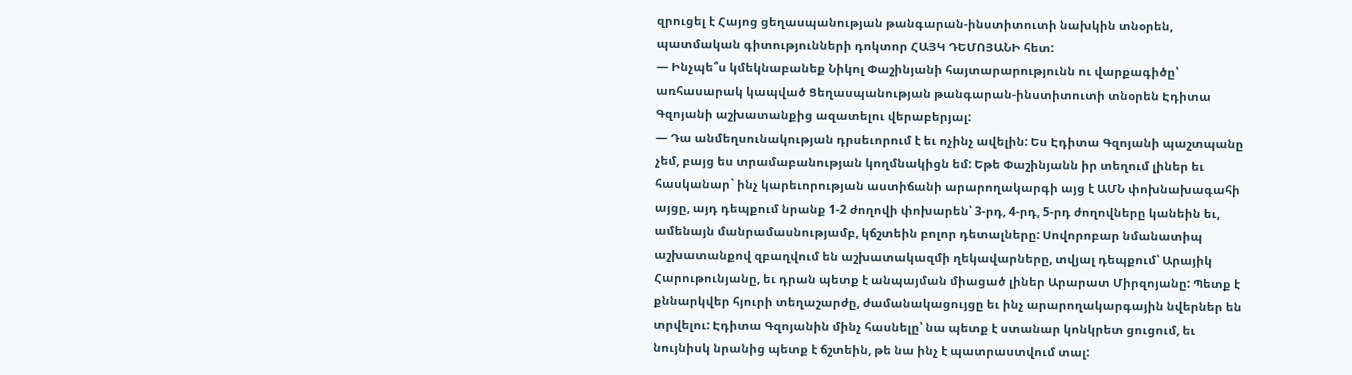զրուցել է Հայոց ցեղասպանության թանգարան-ինստիտուտի նախկին տնօրեն, պատմական գիտությունների դոկտոր ՀԱՅԿ ԴԵՄՈՅԱՆԻ հետ:
— Ինչպե՞ս կմեկնաբանեք Նիկոլ Փաշինյանի հայտարարությունն ու վարքագիծը՝ առհասարակ կապված Ցեղասպանության թանգարան-ինստիտուտի տնօրեն Էդիտա Գզոյանի աշխատանքից ազատելու վերաբերյալ:
— Դա անմեղսունակության դրսեւորում է եւ ոչինչ ավելին: Ես Էդիտա Գզոյանի պաշտպանը չեմ, բայց ես տրամաբանության կողմնակիցն եմ: Եթե Փաշինյանն իր տեղում լիներ եւ հասկանար` ինչ կարեւորության աստիճանի արարողակարգի այց է ԱՄՆ փոխնախագահի այցը, այդ դեպքում նրանք 1-2 ժողովի փոխարեն՝ 3-րդ, 4-րդ, 5-րդ ժողովները կանեին եւ, ամենայն մանրամասնությամբ, կճշտեին բոլոր դետալները: Սովորոբար նմանատիպ աշխատանքով զբաղվում են աշխատակազմի ղեկավարները, տվյալ դեպքում՝ Արայիկ Հարութունյանը, եւ դրան պետք է անպայման միացած լիներ Արարատ Միրզոյանը: Պետք է քննարկվեր հյուրի տեղաշարժը, ժամանակացույցը եւ ինչ արարողակարգային նվերներ են տրվելու: Էդիտա Գզոյանին մինչ հասնելը՝ նա պետք է ստանար կոնկրետ ցուցում, եւ նույնիսկ նրանից պետք է ճշտեին, թե նա ինչ է պատրաստվում տալ: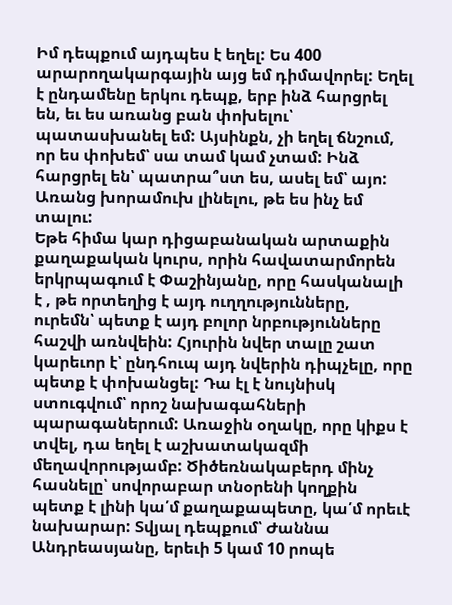Իմ դեպքում այդպես է եղել: Ես 400 արարողակարգային այց եմ դիմավորել: Եղել է ընդամենը երկու դեպք, երբ ինձ հարցրել են, եւ ես առանց բան փոխելու՝ պատասխանել եմ: Այսինքն, չի եղել ճնշում, որ ես փոխեմ՝ սա տամ կամ չտամ: Ինձ հարցրել են՝ պատրա՞ստ ես, ասել եմ՝ այո: Առանց խորամուխ լինելու, թե ես ինչ եմ տալու:
Եթե հիմա կար դիցաբանական արտաքին քաղաքական կուրս, որին հավատարմորեն երկրպագում է Փաշինյանը, որը հասկանալի է , թե որտեղից է այդ ուղղությունները, ուրեմն՝ պետք է այդ բոլոր նրբությունները հաշվի առնվեին: Հյուրին նվեր տալը շատ կարեւոր է՝ ընդհուպ այդ նվերին դիպչելը, որը պետք է փոխանցել: Դա էլ է նույնիսկ ստուգվում՝ որոշ նախագահների պարագաներում: Առաջին օղակը, որը կիքս է տվել, դա եղել է աշխատակազմի մեղավորությամբ: Ծիծեռնակաբերդ մինչ հասնելը՝ սովորաբար տնօրենի կողքին պետք է լինի կա՛մ քաղաքապետը, կա՛մ որեւէ նախարար: Տվյալ դեպքում՝ Ժաննա Անդրեասյանը, երեւի 5 կամ 10 րոպե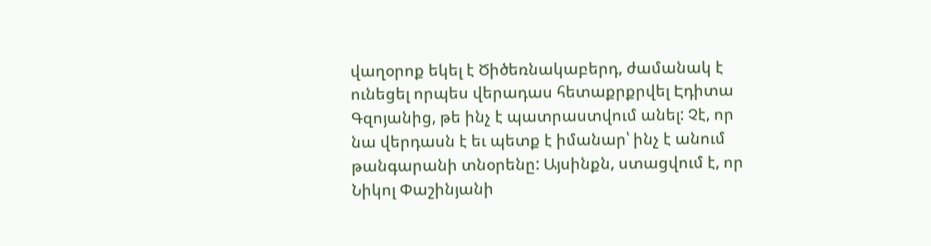վաղօրոք եկել է Ծիծեռնակաբերդ, ժամանակ է ունեցել որպես վերադաս հետաքրքրվել Էդիտա Գզոյանից, թե ինչ է պատրաստվում անել: Չէ, որ նա վերդասն է եւ պետք է իմանար՝ ինչ է անում թանգարանի տնօրենը: Այսինքն, ստացվում է, որ Նիկոլ Փաշինյանի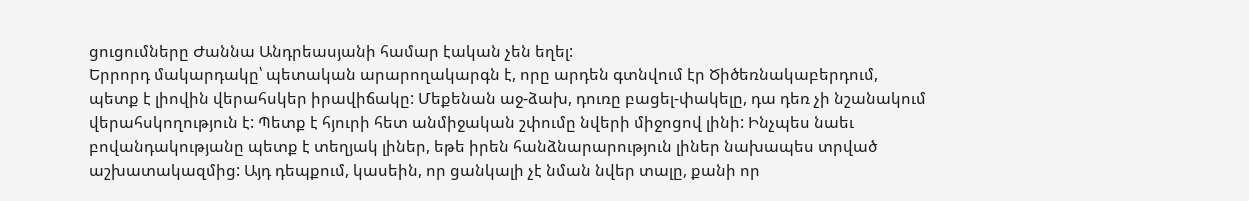ցուցումները Ժաննա Անդրեասյանի համար էական չեն եղել:
Երրորդ մակարդակը՝ պետական արարողակարգն է, որը արդեն գտնվում էր Ծիծեռնակաբերդում, պետք է լիովին վերահսկեր իրավիճակը: Մեքենան աջ-ձախ, դուռը բացել-փակելը, դա դեռ չի նշանակում վերահսկողություն է: Պետք է հյուրի հետ անմիջական շփումը նվերի միջոցով լինի: Ինչպես նաեւ բովանդակությանը պետք է տեղյակ լիներ, եթե իրեն հանձնարարություն լիներ նախապես տրված աշխատակազմից: Այդ դեպքում, կասեին, որ ցանկալի չէ նման նվեր տալը, քանի որ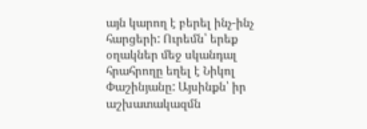այն կարող է բերել ինչ-ինչ հարցերի: Ուրեմն՝ երեք օղակներ մեջ սկանդալ հրահրողը եղել է Նիկոլ Փաշինյանը: Այսինքն՝ իր աշխատակազմն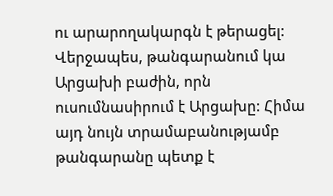ու արարողակարգն է թերացել:
Վերջապես, թանգարանում կա Արցախի բաժին, որն ուսումնասիրում է Արցախը: Հիմա այդ նույն տրամաբանությամբ թանգարանը պետք է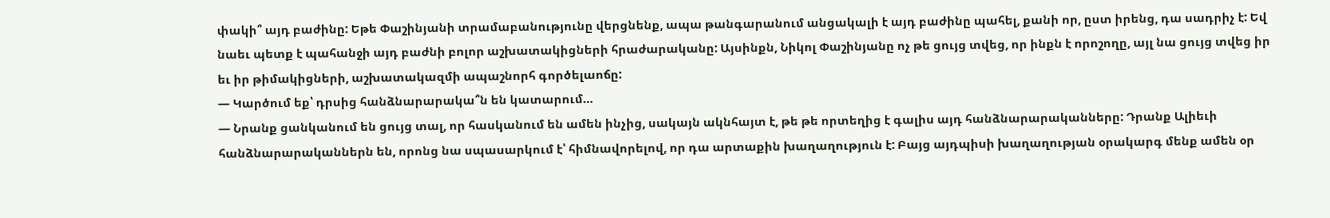փակի՞ այդ բաժինը: Եթե Փաշինյանի տրամաբանությունը վերցնենք, ապա թանգարանում անցակալի է այդ բաժինը պահել, քանի որ, ըստ իրենց, դա սադրիչ է: Եվ նաեւ պետք է պահանջի այդ բաժնի բոլոր աշխատակիցների հրաժարականը: Այսինքն, Նիկոլ Փաշինյանը ոչ թե ցույց տվեց, որ ինքն է որոշողը, այլ նա ցույց տվեց իր եւ իր թիմակիցների, աշխատակազմի ապաշնորհ գործելաոճը:
— Կարծում եք՝ դրսից հանձնարարակա՞ն են կատարում…
— Նրանք ցանկանում են ցույց տալ, որ հասկանում են ամեն ինչից, սակայն ակնհայտ է, թե թե որտեղից է գալիս այդ հանձնարարականները: Դրանք Ալիեւի հանձնարարականներն են, որոնց նա սպասարկում է՝ հիմնավորելով, որ դա արտաքին խաղաղություն է: Բայց այդպիսի խաղաղության օրակարգ մենք ամեն օր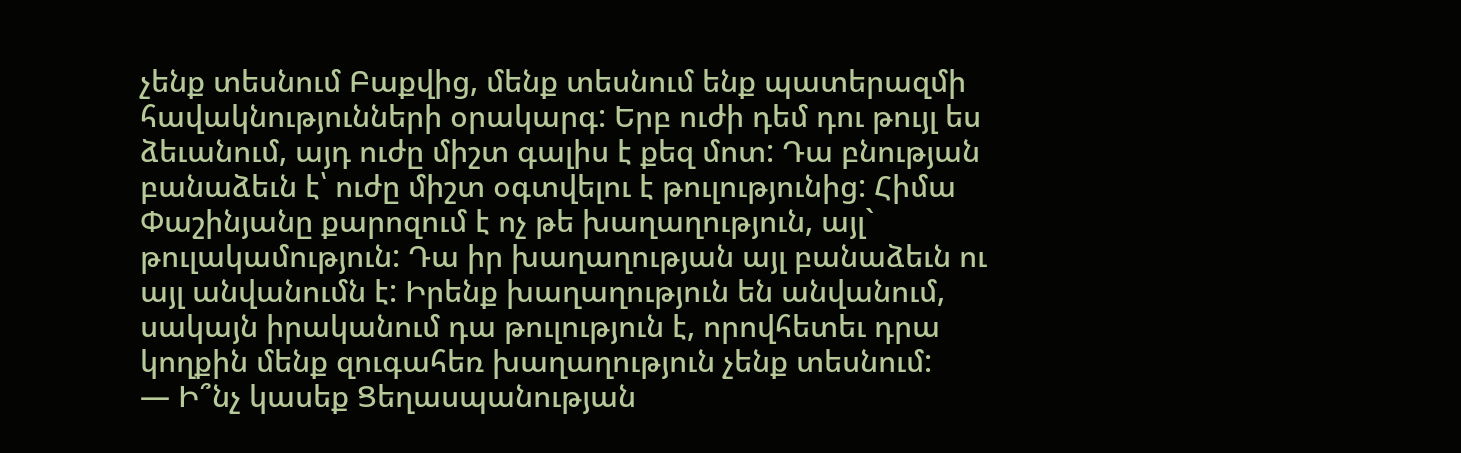չենք տեսնում Բաքվից, մենք տեսնում ենք պատերազմի հավակնությունների օրակարգ: Երբ ուժի դեմ դու թույլ ես ձեւանում, այդ ուժը միշտ գալիս է քեզ մոտ: Դա բնության բանաձեւն է՝ ուժը միշտ օգտվելու է թուլությունից: Հիմա Փաշինյանը քարոզում է ոչ թե խաղաղություն, այլ` թուլակամություն: Դա իր խաղաղության այլ բանաձեւն ու այլ անվանումն է: Իրենք խաղաղություն են անվանում, սակայն իրականում դա թուլություն է, որովհետեւ դրա կողքին մենք զուգահեռ խաղաղություն չենք տեսնում:
— Ի՞նչ կասեք Ցեղասպանության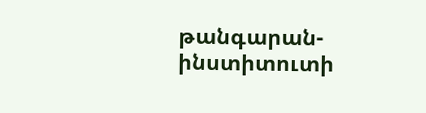թանգարան-ինստիտուտի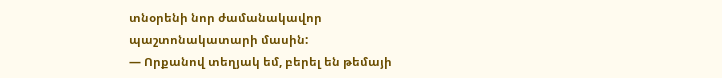տնօրենի նոր ժամանակավոր պաշտոնակատարի մասին:
— Որքանով տեղյակ եմ, բերել են թեմայի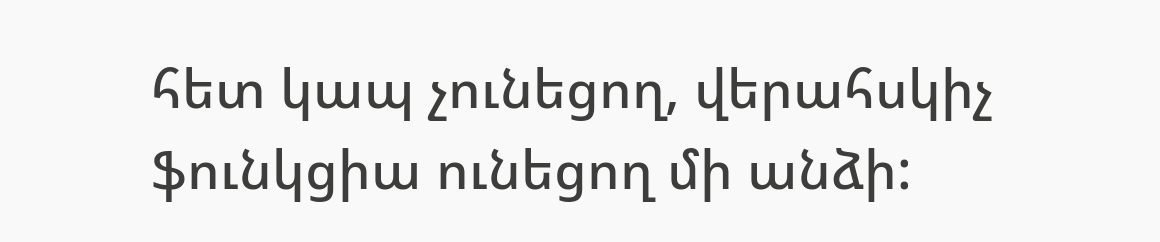հետ կապ չունեցող, վերահսկիչ ֆունկցիա ունեցող մի անձի: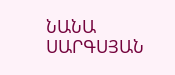ՆԱՆԱ ՍԱՐԳՍՅԱՆ